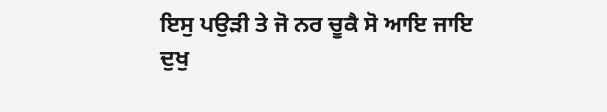ਇਸੁ ਪਉੜੀ ਤੇ ਜੋ ਨਰ ਚੂਕੈ ਸੋ ਆਇ ਜਾਇ ਦੁਖੁ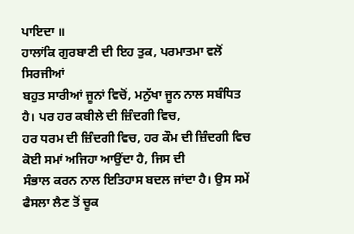ਪਾਇਦਾ ॥
ਹਾਲਾਂਕਿ ਗੁਰਬਾਣੀ ਦੀ ਇਹ ਤੁਕ, ਪਰਮਾਤਮਾ ਵਲੋਂ ਸਿਰਜੀਆਂ
ਬਹੁਤ ਸਾਰੀਆਂ ਜੂਨਾਂ ਵਿਚੋਂ, ਮਨੁੱਖਾ ਜੂਨ ਨਾਲ ਸਬੰਧਿਤ ਹੈ। ਪਰ ਹਰ ਕਬੀਲੇ ਦੀ ਜ਼ਿੰਦਗੀ ਵਿਚ,
ਹਰ ਧਰਮ ਦੀ ਜ਼ਿੰਦਗੀ ਵਿਚ, ਹਰ ਕੌਮ ਦੀ ਜ਼ਿੰਦਗੀ ਵਿਚ ਕੋਈ ਸਮਾਂ ਅਜਿਹਾ ਆਉਂਦਾ ਹੈ, ਜਿਸ ਦੀ
ਸੰਭਾਲ ਕਰਨ ਨਾਲ ਇਤਿਹਾਸ ਬਦਲ ਜਾਂਦਾ ਹੈ। ਉਸ ਸਮੇਂ ਫੈਸਲਾ ਲੈਣ ਤੋਂ ਚੂਕ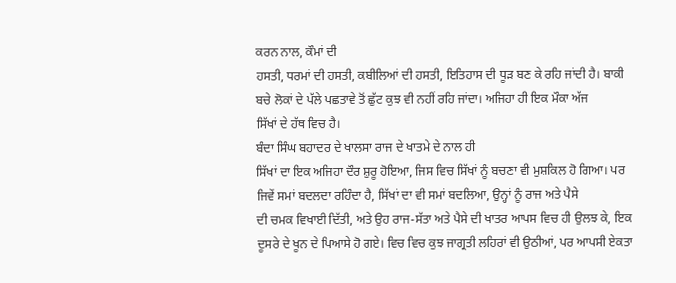ਕਰਨ ਨਾਲ, ਕੌਮਾਂ ਦੀ
ਹਸਤੀ, ਧਰਮਾਂ ਦੀ ਹਸਤੀ, ਕਬੀਲਿਆਂ ਦੀ ਹਸਤੀ, ਇਤਿਹਾਸ ਦੀ ਧੂੜ ਬਣ ਕੇ ਰਹਿ ਜਾਂਦੀ ਹੈ। ਬਾਕੀ
ਬਚੇ ਲੋਕਾਂ ਦੇ ਪੱਲੇ ਪਛਤਾਵੇ ਤੋਂ ਛੁੱਟ ਕੁਝ ਵੀ ਨਹੀਂ ਰਹਿ ਜਾਂਦਾ। ਅਜਿਹਾ ਹੀ ਇਕ ਮੌਕਾ ਅੱਜ
ਸਿੱਖਾਂ ਦੇ ਹੱਥ ਵਿਚ ਹੈ।
ਬੰਦਾ ਸਿੰਘ ਬਹਾਦਰ ਦੇ ਖਾਲਸਾ ਰਾਜ ਦੇ ਖਾਤਮੇ ਦੇ ਨਾਲ ਹੀ
ਸਿੱਖਾਂ ਦਾ ਇਕ ਅਜਿਹਾ ਦੌਰ ਸ਼ੁਰੂ ਹੋਇਆ, ਜਿਸ ਵਿਚ ਸਿੱਖਾਂ ਨੂੰ ਬਚਣਾ ਵੀ ਮੁਸ਼ਕਿਲ ਹੋ ਗਿਆ। ਪਰ
ਜਿਵੇਂ ਸਮਾਂ ਬਦਲਦਾ ਰਹਿੰਦਾ ਹੈ, ਸਿੱਖਾਂ ਦਾ ਵੀ ਸਮਾਂ ਬਦਲਿਆ, ਉਨ੍ਹਾਂ ਨੂੰ ਰਾਜ ਅਤੇ ਪੈਸੇ
ਦੀ ਚਮਕ ਵਿਖਾਈ ਦਿੱਤੀ, ਅਤੇ ਉਹ ਰਾਜ-ਸੱਤਾ ਅਤੇ ਪੈਸੇ ਦੀ ਖਾਤਰ ਆਪਸ ਵਿਚ ਹੀ ਉਲਝ ਕੇ, ਇਕ
ਦੂਸਰੇ ਦੇ ਖੂਨ ਦੇ ਪਿਆਸੇ ਹੋ ਗਏ। ਵਿਚ ਵਿਚ ਕੁਝ ਜਾਗ੍ਰਤੀ ਲਹਿਰਾਂ ਵੀ ਉਠੀਆਂ, ਪਰ ਆਪਸੀ ਏਕਤਾ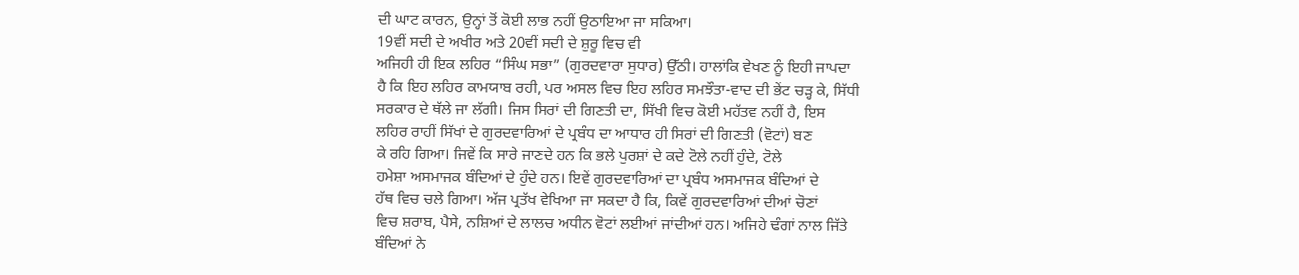ਦੀ ਘਾਟ ਕਾਰਨ, ਉਨ੍ਹਾਂ ਤੋਂ ਕੋਈ ਲਾਭ ਨਹੀਂ ਉਠਾਇਆ ਜਾ ਸਕਿਆ।
19ਵੀਂ ਸਦੀ ਦੇ ਅਖੀਰ ਅਤੇ 20ਵੀਂ ਸਦੀ ਦੇ ਸ਼ੁਰੂ ਵਿਚ ਵੀ
ਅਜਿਹੀ ਹੀ ਇਕ ਲਹਿਰ “ਸਿੰਘ ਸਭਾ” (ਗੁਰਦਵਾਰਾ ਸੁਧਾਰ) ਉੱਠੀ। ਹਾਲਾਂਕਿ ਵੇਖਣ ਨੂੰ ਇਹੀ ਜਾਪਦਾ
ਹੈ ਕਿ ਇਹ ਲਹਿਰ ਕਾਮਯਾਬ ਰਹੀ, ਪਰ ਅਸਲ ਵਿਚ ਇਹ ਲਹਿਰ ਸਮਝੌਤਾ-ਵਾਦ ਦੀ ਭੇਂਟ ਚੜ੍ਹ ਕੇ, ਸਿੱਧੀ
ਸਰਕਾਰ ਦੇ ਥੱਲੇ ਜਾ ਲੱਗੀ। ਜਿਸ ਸਿਰਾਂ ਦੀ ਗਿਣਤੀ ਦਾ, ਸਿੱਖੀ ਵਿਚ ਕੋਈ ਮਹੱਤਵ ਨਹੀਂ ਹੈ, ਇਸ
ਲਹਿਰ ਰਾਹੀਂ ਸਿੱਖਾਂ ਦੇ ਗੁਰਦਵਾਰਿਆਂ ਦੇ ਪ੍ਰਬੰਧ ਦਾ ਆਧਾਰ ਹੀ ਸਿਰਾਂ ਦੀ ਗਿਣਤੀ (ਵੋਟਾਂ) ਬਣ
ਕੇ ਰਹਿ ਗਿਆ। ਜਿਵੇਂ ਕਿ ਸਾਰੇ ਜਾਣਦੇ ਹਨ ਕਿ ਭਲੇ ਪੁਰਸ਼ਾਂ ਦੇ ਕਦੇ ਟੋਲੇ ਨਹੀਂ ਹੁੰਦੇ, ਟੋਲੇ
ਹਮੇਸ਼ਾ ਅਸਮਾਜਕ ਬੰਦਿਆਂ ਦੇ ਹੁੰਦੇ ਹਨ। ਇਵੇਂ ਗੁਰਦਵਾਰਿਆਂ ਦਾ ਪ੍ਰਬੰਧ ਅਸਮਾਜਕ ਬੰਦਿਆਂ ਦੇ
ਹੱਥ ਵਿਚ ਚਲੇ ਗਿਆ। ਅੱਜ ਪ੍ਰਤੱਖ ਵੇਖਿਆ ਜਾ ਸਕਦਾ ਹੈ ਕਿ, ਕਿਵੇਂ ਗੁਰਦਵਾਰਿਆਂ ਦੀਆਂ ਚੋਣਾਂ
ਵਿਚ ਸ਼ਰਾਬ, ਪੈਸੇ, ਨਸ਼ਿਆਂ ਦੇ ਲਾਲਚ ਅਧੀਨ ਵੋਟਾਂ ਲਈਆਂ ਜਾਂਦੀਆਂ ਹਨ। ਅਜਿਹੇ ਢੰਗਾਂ ਨਾਲ ਜਿੱਤੇ
ਬੰਦਿਆਂ ਨੇ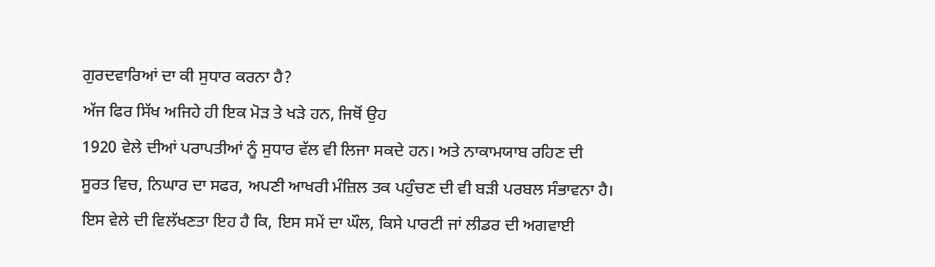ਗੁਰਦਵਾਰਿਆਂ ਦਾ ਕੀ ਸੁਧਾਰ ਕਰਨਾ ਹੈ?
ਅੱਜ ਫਿਰ ਸਿੱਖ ਅਜਿਹੇ ਹੀ ਇਕ ਮੋੜ ਤੇ ਖੜੇ ਹਨ, ਜਿਥੋਂ ਉਹ
1920 ਵੇਲੇ ਦੀਆਂ ਪਰਾਪਤੀਆਂ ਨੂੰ ਸੁਧਾਰ ਵੱਲ ਵੀ ਲਿਜਾ ਸਕਦੇ ਹਨ। ਅਤੇ ਨਾਕਾਮਯਾਬ ਰਹਿਣ ਦੀ
ਸੂਰਤ ਵਿਚ, ਨਿਘਾਰ ਦਾ ਸਫਰ, ਅਪਣੀ ਆਖਰੀ ਮੰਜ਼ਿਲ ਤਕ ਪਹੁੰਚਣ ਦੀ ਵੀ ਬੜੀ ਪਰਬਲ ਸੰਭਾਵਨਾ ਹੈ।
ਇਸ ਵੇਲੇ ਦੀ ਵਿਲੱਖਣਤਾ ਇਹ ਹੈ ਕਿ, ਇਸ ਸਮੇਂ ਦਾ ਘੌਲ, ਕਿਸੇ ਪਾਰਟੀ ਜਾਂ ਲੀਡਰ ਦੀ ਅਗਵਾਈ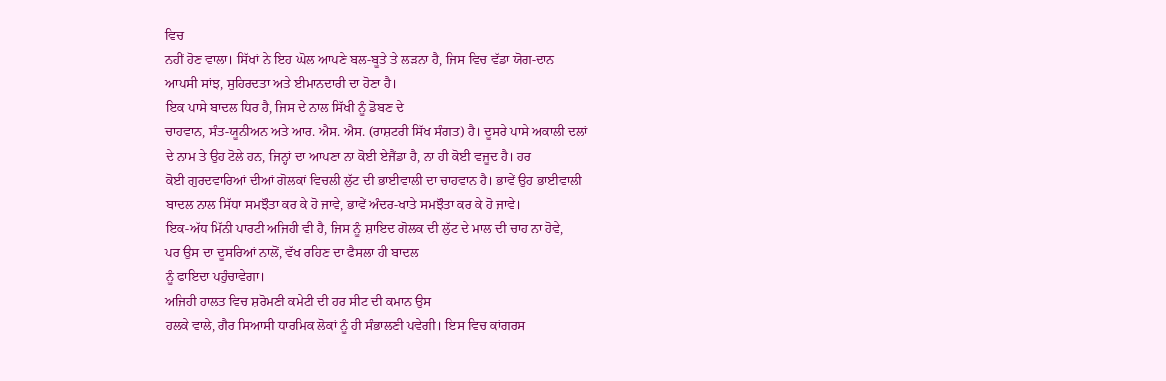ਵਿਚ
ਨਹੀਂ ਹੋਣ ਵਾਲਾ। ਸਿੱਖਾਂ ਨੇ ਇਹ ਘੋਲ ਆਪਣੇ ਬਲ-ਬੂਤੇ ਤੇ ਲੜਨਾ ਹੈ, ਜਿਸ ਵਿਚ ਵੱਡਾ ਯੋਗ-ਦਾਨ
ਆਪਸੀ ਸਾਂਝ, ਸੁਹਿਰਦਤਾ ਅਤੇ ਈਮਾਨਦਾਰੀ ਦਾ ਹੋਣਾ ਹੈ।
ਇਕ ਪਾਸੇ ਬਾਦਲ ਧਿਰ ਹੈ, ਜਿਸ ਦੇ ਨਾਲ ਸਿੱਖੀ ਨੂੰ ਡੋਬਣ ਦੇ
ਚਾਹਵਾਨ, ਸੰਤ-ਯੂਨੀਅਨ ਅਤੇ ਆਰ. ਐਸ. ਐਸ. (ਰਾਸ਼ਟਰੀ ਸਿੱਖ ਸੰਗਤ) ਹੈ। ਦੂਸਰੇ ਪਾਸੇ ਅਕਾਲੀ ਦਲਾਂ
ਦੇ ਨਾਮ ਤੇ ਉਹ ਟੋਲੇ ਹਨ, ਜਿਨ੍ਹਾਂ ਦਾ ਆਪਣਾ ਨਾ ਕੋਈ ਏਜੈਂਡਾ ਹੈ, ਨਾ ਹੀ ਕੋਈ ਵਜੂਦ ਹੈ। ਹਰ
ਕੋਈ ਗੁਰਦਵਾਰਿਆਂ ਦੀਆਂ ਗੋਲਕਾਂ ਵਿਚਲੀ ਲੁੱਟ ਦੀ ਭਾਈਵਾਲੀ ਦਾ ਚਾਹਵਾਨ ਹੈ। ਭਾਵੇਂ ਉਹ ਭਾਈਵਾਲੀ
ਬਾਦਲ ਨਾਲ ਸਿੱਧਾ ਸਮਝੌਤਾ ਕਰ ਕੇ ਹੋ ਜਾਵੇ, ਭਾਵੇਂ ਅੰਦਰ-ਖਾਤੇ ਸਮਝੌਤਾ ਕਰ ਕੇ ਹੋ ਜਾਵੇ।
ਇਕ-ਅੱਧ ਮਿੱਨੀ ਪਾਰਟੀ ਅਜਿਹੀ ਵੀ ਹੈ, ਜਿਸ ਨੂੰ ਸ਼ਾਇਦ ਗੋਲਕ ਦੀ ਲੁੱਟ ਦੇ ਮਾਲ ਦੀ ਚਾਹ ਨਾ ਹੋਵੇ,
ਪਰ ਉਸ ਦਾ ਦੂਸਰਿਆਂ ਨਾਲੋਂ, ਵੱਖ ਰਹਿਣ ਦਾ ਫੈਸਲਾ ਹੀ ਬਾਦਲ
ਨੂੰ ਫਾਇਦਾ ਪਹੁੰਚਾਵੇਗਾ।
ਅਜਿਹੀ ਹਾਲਤ ਵਿਚ ਸ਼ਰੋਮਣੀ ਕਮੇਟੀ ਦੀ ਹਰ ਸੀਟ ਦੀ ਕਮਾਨ ਉਸ
ਹਲਕੇ ਵਾਲੇ, ਗੈਰ ਸਿਆਸੀ ਧਾਰਮਿਕ ਲੋਕਾਂ ਨੂੰ ਹੀ ਸੰਭਾਲਣੀ ਪਵੇਗੀ। ਇਸ ਵਿਚ ਕਾਂਗਰਸ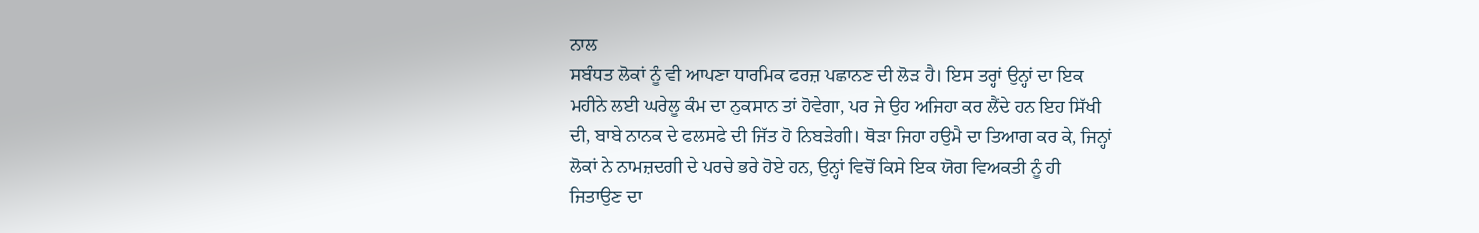ਨਾਲ
ਸਬੰਧਤ ਲੋਕਾਂ ਨੂੰ ਵੀ ਆਪਣਾ ਧਾਰਮਿਕ ਫਰਜ਼ ਪਛਾਨਣ ਦੀ ਲੋੜ ਹੈ। ਇਸ ਤਰ੍ਹਾਂ ਉਨ੍ਹਾਂ ਦਾ ਇਕ
ਮਹੀਨੇ ਲਈ ਘਰੇਲੂ ਕੰਮ ਦਾ ਨੁਕਸਾਨ ਤਾਂ ਹੋਵੇਗਾ, ਪਰ ਜੇ ਉਹ ਅਜਿਹਾ ਕਰ ਲੈਂਦੇ ਹਨ ਇਹ ਸਿੱਖੀ
ਦੀ, ਬਾਬੇ ਨਾਨਕ ਦੇ ਫਲਸਫੇ ਦੀ ਜਿੱਤ ਹੋ ਨਿਬੜੇਗੀ। ਥੋੜਾ ਜਿਹਾ ਹਉਮੈ ਦਾ ਤਿਆਗ ਕਰ ਕੇ, ਜਿਨ੍ਹਾਂ
ਲੋਕਾਂ ਨੇ ਨਾਮਜ਼ਦਗੀ ਦੇ ਪਰਚੇ ਭਰੇ ਹੋਏ ਹਨ, ਉਨ੍ਹਾਂ ਵਿਚੋਂ ਕਿਸੇ ਇਕ ਯੋਗ ਵਿਅਕਤੀ ਨੂੰ ਹੀ
ਜਿਤਾਉਣ ਦਾ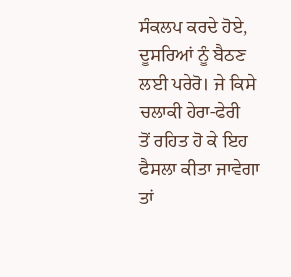ਸੰਕਲਪ ਕਰਦੇ ਹੋਏ, ਦੂਸਰਿਆਂ ਨੂੰ ਬੈਠਣ ਲਈ ਪਰੇਰੋ। ਜੇ ਕਿਸੇ ਚਲਾਕੀ ਹੇਰਾ-ਫੇਰੀ
ਤੋਂ ਰਹਿਤ ਹੋ ਕੇ ਇਹ ਫੈਸਲਾ ਕੀਤਾ ਜਾਵੇਗਾ ਤਾਂ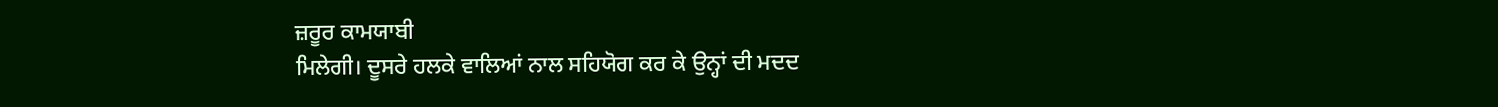ਜ਼ਰੂਰ ਕਾਮਯਾਬੀ
ਮਿਲੇਗੀ। ਦੂਸਰੇ ਹਲਕੇ ਵਾਲਿਆਂ ਨਾਲ ਸਹਿਯੋਗ ਕਰ ਕੇ ਉਨ੍ਹਾਂ ਦੀ ਮਦਦ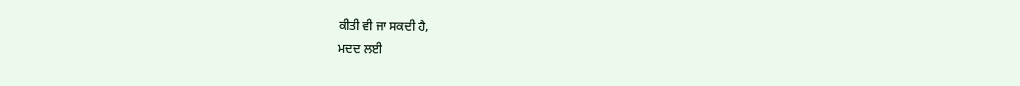ਕੀਤੀ ਵੀ ਜਾ ਸਕਦੀ ਹੈ,
ਮਦਦ ਲਈ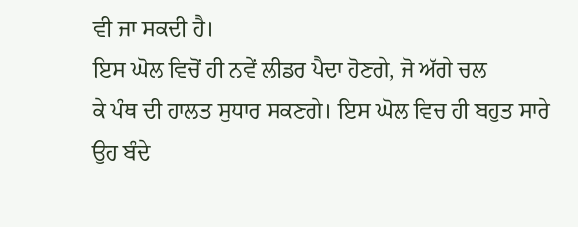ਵੀ ਜਾ ਸਕਦੀ ਹੈ।
ਇਸ ਘੋਲ ਵਿਚੋਂ ਹੀ ਨਵੇਂ ਲੀਡਰ ਪੈਦਾ ਹੋਣਗੇ, ਜੋ ਅੱਗੇ ਚਲ
ਕੇ ਪੰਥ ਦੀ ਹਾਲਤ ਸੁਧਾਰ ਸਕਣਗੇ। ਇਸ ਘੋਲ ਵਿਚ ਹੀ ਬਹੁਤ ਸਾਰੇ ਉਹ ਬੰਦੇ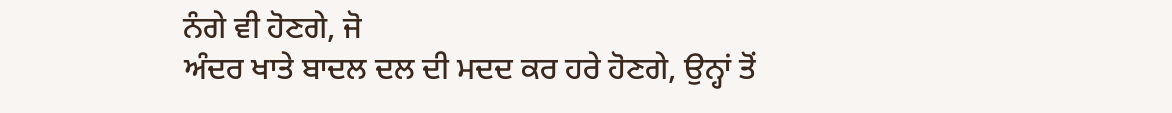ਨੰਗੇ ਵੀ ਹੋਣਗੇ, ਜੋ
ਅੰਦਰ ਖਾਤੇ ਬਾਦਲ ਦਲ ਦੀ ਮਦਦ ਕਰ ਹਰੇ ਹੋਣਗੇ, ਉਨ੍ਹਾਂ ਤੋਂ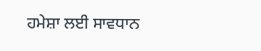ਹਮੇਸ਼ਾ ਲਈ ਸਾਵਧਾਨ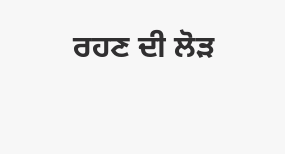ਰਹਣ ਦੀ ਲੋੜ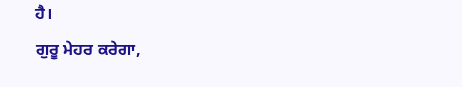ਹੈ।
ਗੁਰੂ ਮੇਹਰ ਕਰੇਗਾ,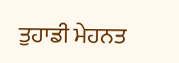ਤੁਹਾਡੀ ਮੇਹਨਤ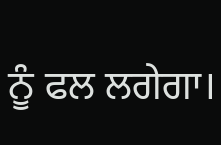ਨੂੰ ਫਲ ਲਗੇਗਾ।